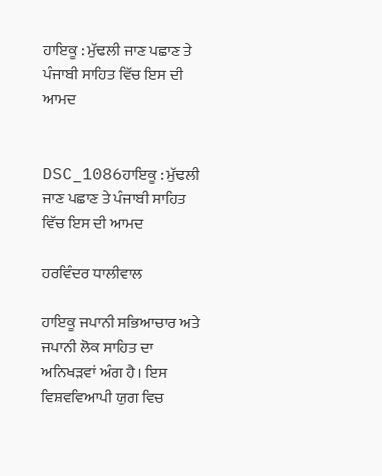ਹਾਇਕੂ : ਮੁੱਢਲੀ ਜਾਣ ਪਛਾਣ ਤੇ ਪੰਜਾਬੀ ਸਾਹਿਤ ਵਿੱਚ ਇਸ ਦੀ ਆਮਦ


DSC_1086ਹਾਇਕੂ : ਮੁੱਢਲੀ ਜਾਣ ਪਛਾਣ ਤੇ ਪੰਜਾਬੀ ਸਾਹਿਤ ਵਿੱਚ ਇਸ ਦੀ ਆਮਦ

ਹਰਵਿੰਦਰ ਧਾਲੀਵਾਲ

ਹਾਇਕੂ ਜਪਾਨੀ ਸਭਿਆਚਾਰ ਅਤੇ ਜਪਾਨੀ ਲੋਕ ਸਾਹਿਤ ਦਾ ਅਨਿਖੜਵਾਂ ਅੰਗ ਹੈ। ਇਸ ਵਿਸ਼ਵਵਿਆਪੀ ਯੁਗ ਵਿਚ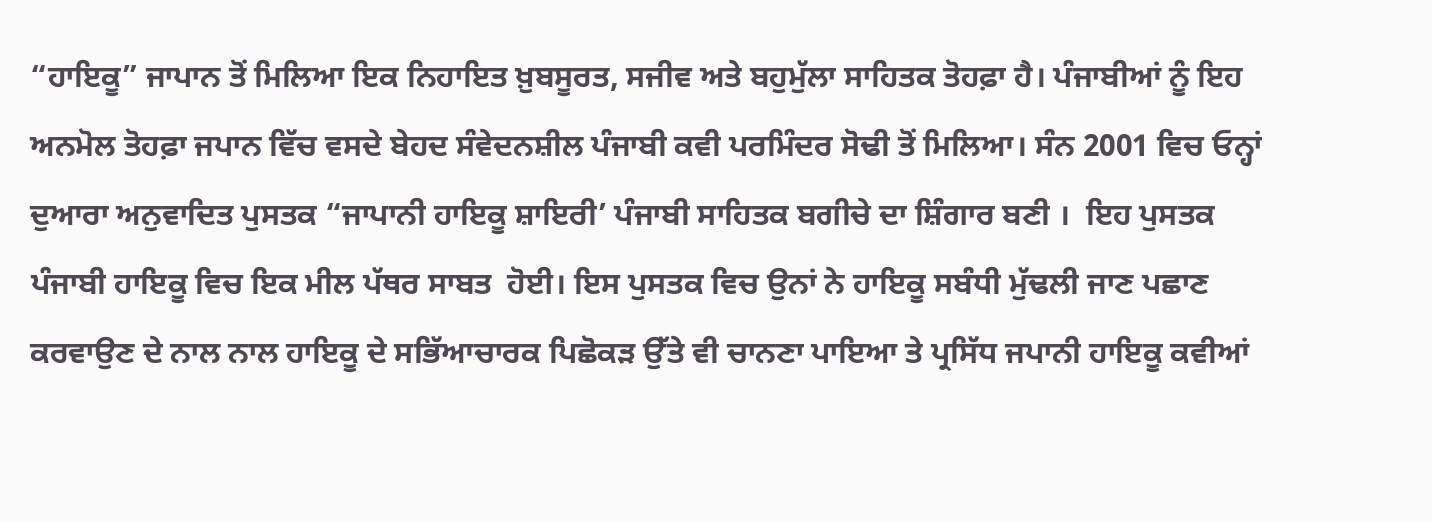“ਹਾਇਕੂ” ਜਾਪਾਨ ਤੋਂ ਮਿਲਿਆ ਇਕ ਨਿਹਾਇਤ ਖ਼ੁਬਸੂਰਤ, ਸਜੀਵ ਅਤੇ ਬਹੁਮੁੱਲਾ ਸਾਹਿਤਕ ਤੋਹਫ਼ਾ ਹੈ। ਪੰਜਾਬੀਆਂ ਨੂੰ ਇਹ ਅਨਮੋਲ ਤੋਹਫ਼ਾ ਜਪਾਨ ਵਿੱਚ ਵਸਦੇ ਬੇਹਦ ਸੰਵੇਦਨਸ਼ੀਲ ਪੰਜਾਬੀ ਕਵੀ ਪਰਮਿੰਦਰ ਸੋਢੀ ਤੋਂ ਮਿਲਿਆ। ਸੰਨ 2001 ਵਿਚ ਓਨ੍ਹਾਂ ਦੁਆਰਾ ਅਨੁਵਾਦਿਤ ਪੁਸਤਕ “ਜਾਪਾਨੀ ਹਾਇਕੂ ਸ਼ਾਇਰੀ’ ਪੰਜਾਬੀ ਸਾਹਿਤਕ ਬਗੀਚੇ ਦਾ ਸ਼ਿੰਗਾਰ ਬਣੀ ।  ਇਹ ਪੁਸਤਕ ਪੰਜਾਬੀ ਹਾਇਕੂ ਵਿਚ ਇਕ ਮੀਲ ਪੱਥਰ ਸਾਬਤ  ਹੋਈ। ਇਸ ਪੁਸਤਕ ਵਿਚ ਉਨਾਂ ਨੇ ਹਾਇਕੂ ਸਬੰਧੀ ਮੁੱਢਲੀ ਜਾਣ ਪਛਾਣ ਕਰਵਾਉਣ ਦੇ ਨਾਲ ਨਾਲ ਹਾਇਕੂ ਦੇ ਸਭਿੱਆਚਾਰਕ ਪਿਛੋਕੜ ਉੱਤੇ ਵੀ ਚਾਨਣਾ ਪਾਇਆ ਤੇ ਪ੍ਰਸਿੱਧ ਜਪਾਨੀ ਹਾਇਕੂ ਕਵੀਆਂ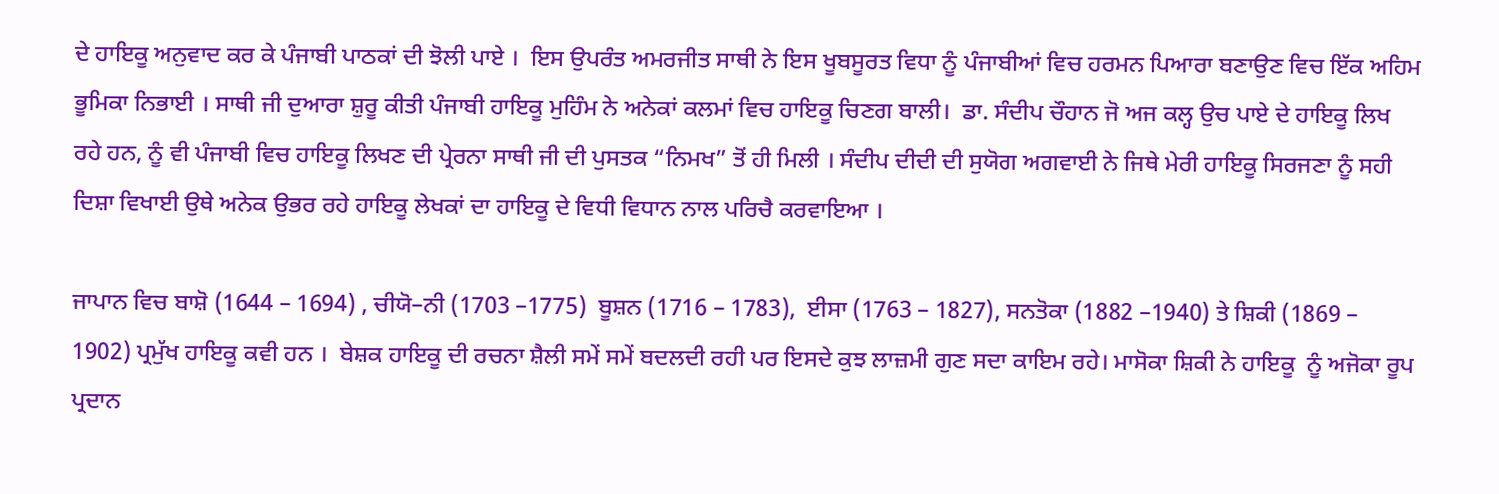ਦੇ ਹਾਇਕੂ ਅਨੁਵਾਦ ਕਰ ਕੇ ਪੰਜਾਬੀ ਪਾਠਕਾਂ ਦੀ ਝੋਲੀ ਪਾਏ ।  ਇਸ ਉਪਰੰਤ ਅਮਰਜੀਤ ਸਾਥੀ ਨੇ ਇਸ ਖੂਬਸੂਰਤ ਵਿਧਾ ਨੂੰ ਪੰਜਾਬੀਆਂ ਵਿਚ ਹਰਮਨ ਪਿਆਰਾ ਬਣਾਉਣ ਵਿਚ ਇੱਕ ਅਹਿਮ ਭੂਮਿਕਾ ਨਿਭਾਈ । ਸਾਥੀ ਜੀ ਦੁਆਰਾ ਸ਼ੁਰੂ ਕੀਤੀ ਪੰਜਾਬੀ ਹਾਇਕੂ ਮੁਹਿੰਮ ਨੇ ਅਨੇਕਾਂ ਕਲਮਾਂ ਵਿਚ ਹਾਇਕੂ ਚਿਣਗ ਬਾਲੀ।  ਡਾ. ਸੰਦੀਪ ਚੌਹਾਨ ਜੋ ਅਜ ਕਲ੍ਹ ਉਚ ਪਾਏ ਦੇ ਹਾਇਕੂ ਲਿਖ ਰਹੇ ਹਨ, ਨੂੰ ਵੀ ਪੰਜਾਬੀ ਵਿਚ ਹਾਇਕੂ ਲਿਖਣ ਦੀ ਪ੍ਰੇਰਨਾ ਸਾਥੀ ਜੀ ਦੀ ਪੁਸਤਕ “ਨਿਮਖ” ਤੋਂ ਹੀ ਮਿਲੀ । ਸੰਦੀਪ ਦੀਦੀ ਦੀ ਸੁਯੋਗ ਅਗਵਾਈ ਨੇ ਜਿਥੇ ਮੇਰੀ ਹਾਇਕੂ ਸਿਰਜਣਾ ਨੂੰ ਸਹੀ ਦਿਸ਼ਾ ਵਿਖਾਈ ਉਥੇ ਅਨੇਕ ਉਭਰ ਰਹੇ ਹਾਇਕੂ ਲੇਖਕਾਂ ਦਾ ਹਾਇਕੂ ਦੇ ਵਿਧੀ ਵਿਧਾਨ ਨਾਲ ਪਰਿਚੈ ਕਰਵਾਇਆ ।

ਜਾਪਾਨ ਵਿਚ ਬਾਸ਼ੋ (1644 – 1694) , ਚੀਯੋ–ਨੀ (1703 –1775)  ਬੂਸ਼ਨ (1716 – 1783),  ਈਸਾ (1763 – 1827), ਸਨਤੋਕਾ (1882 –1940) ਤੇ ਸ਼ਿਕੀ (1869 – 1902) ਪ੍ਰਮੁੱਖ ਹਾਇਕੂ ਕਵੀ ਹਨ ।  ਬੇਸ਼ਕ ਹਾਇਕੂ ਦੀ ਰਚਨਾ ਸ਼ੈਲੀ ਸਮੇਂ ਸਮੇਂ ਬਦਲਦੀ ਰਹੀ ਪਰ ਇਸਦੇ ਕੁਝ ਲਾਜ਼ਮੀ ਗੁਣ ਸਦਾ ਕਾਇਮ ਰਹੇ। ਮਾਸੋਕਾ ਸ਼ਿਕੀ ਨੇ ਹਾਇਕੂ  ਨੂੰ ਅਜੋਕਾ ਰੂਪ ਪ੍ਰਦਾਨ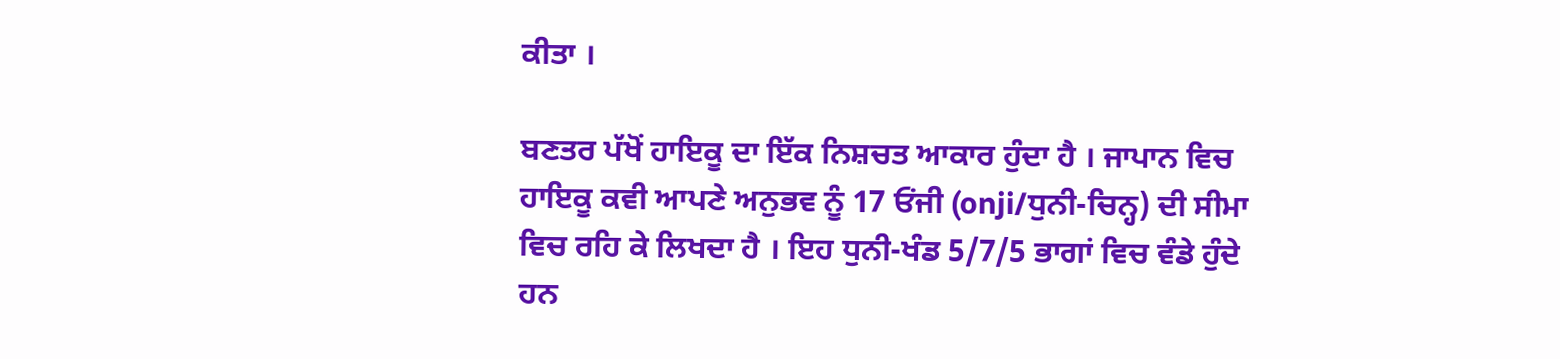ਕੀਤਾ ।

ਬਣਤਰ ਪੱਖੋਂ ਹਾਇਕੂ ਦਾ ਇੱਕ ਨਿਸ਼ਚਤ ਆਕਾਰ ਹੁੰਦਾ ਹੈ । ਜਾਪਾਨ ਵਿਚ ਹਾਇਕੂ ਕਵੀ ਆਪਣੇ ਅਨੁਭਵ ਨੂੰ 17 ਓਂਜੀ (onji/ਧੁਨੀ-ਚਿਨ੍ਹ) ਦੀ ਸੀਮਾ ਵਿਚ ਰਹਿ ਕੇ ਲਿਖਦਾ ਹੈ । ਇਹ ਧੁਨੀ-ਖੰਡ 5/7/5 ਭਾਗਾਂ ਵਿਚ ਵੰਡੇ ਹੁੰਦੇ ਹਨ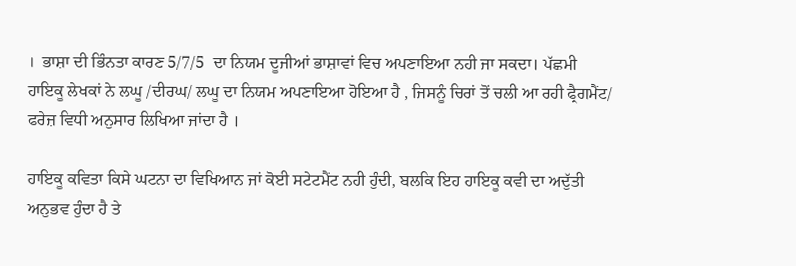।  ਭਾਸ਼ਾ ਦੀ ਭਿੰਨਤਾ ਕਾਰਣ 5/7/5  ਦਾ ਨਿਯਮ ਦੂਜੀਆਂ ਭਾਸ਼ਾਵਾਂ ਵਿਚ ਅਪਣਾਇਆ ਨਹੀ ਜਾ ਸਕਦਾ। ਪੱਛਮੀ ਹਾਇਕੂ ਲੇਖਕਾਂ ਨੇ ਲਘੂ /ਦੀਰਘ/ ਲਘੂ ਦਾ ਨਿਯਮ ਅਪਣਾਇਆ ਹੋਇਆ ਹੈ , ਜਿਸਨੂੰ ਚਿਰਾਂ ਤੋਂ ਚਲੀ ਆ ਰਹੀ ਫ੍ਰੈਗਮੈਂਟ/ ਫਰੇਜ਼ ਵਿਧੀ ਅਨੁਸਾਰ ਲਿਖਿਆ ਜਾਂਦਾ ਹੈ ।

ਹਾਇਕੂ ਕਵਿਤਾ ਕਿਸੇ ਘਟਨਾ ਦਾ ਵਿਖਿਆਨ ਜਾਂ ਕੋਈ ਸਟੇਟਮੈਂਟ ਨਹੀ ਹੁੰਦੀ, ਬਲਕਿ ਇਹ ਹਾਇਕੂ ਕਵੀ ਦਾ ਅਦੁੱਤੀ ਅਨੁਭਵ ਹੁੰਦਾ ਹੈ ਤੇ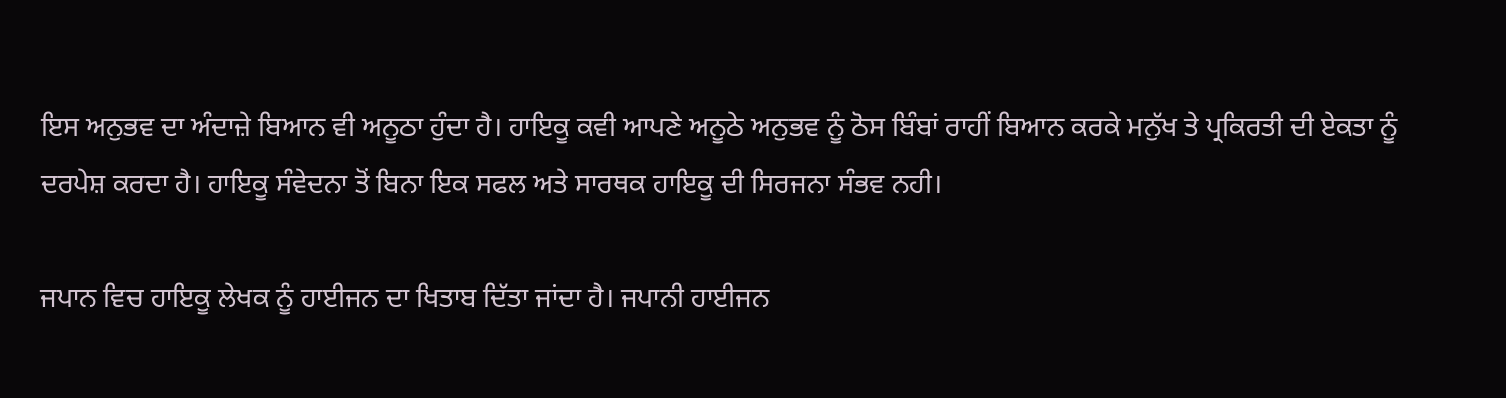ਇਸ ਅਨੁਭਵ ਦਾ ਅੰਦਾਜ਼ੇ ਬਿਆਨ ਵੀ ਅਨੂਠਾ ਹੁੰਦਾ ਹੈ। ਹਾਇਕੂ ਕਵੀ ਆਪਣੇ ਅਨੂਠੇ ਅਨੁਭਵ ਨੂੰ ਠੋਸ ਬਿੰਬਾਂ ਰਾਹੀਂ ਬਿਆਨ ਕਰਕੇ ਮਨੁੱਖ ਤੇ ਪ੍ਰਕਿਰਤੀ ਦੀ ਏਕਤਾ ਨੂੰ ਦਰਪੇਸ਼ ਕਰਦਾ ਹੈ। ਹਾਇਕੂ ਸੰਵੇਦਨਾ ਤੋਂ ਬਿਨਾ ਇਕ ਸਫਲ ਅਤੇ ਸਾਰਥਕ ਹਾਇਕੂ ਦੀ ਸਿਰਜਨਾ ਸੰਭਵ ਨਹੀ।

ਜਪਾਨ ਵਿਚ ਹਾਇਕੂ ਲੇਖਕ ਨੂੰ ਹਾਈਜਨ ਦਾ ਖਿਤਾਬ ਦਿੱਤਾ ਜਾਂਦਾ ਹੈ। ਜਪਾਨੀ ਹਾਈਜਨ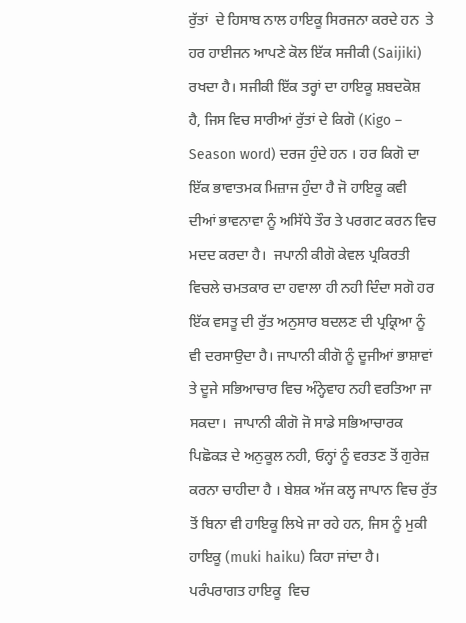ਰੁੱਤਾਂ  ਦੇ ਹਿਸਾਬ ਨਾਲ ਹਾਇਕੂ ਸਿਰਜਨਾ ਕਰਦੇ ਹਨ  ਤੇ ਹਰ ਹਾਈਜਨ ਆਪਣੇ ਕੋਲ ਇੱਕ ਸਜੀਕੀ (Saijiki) ਰਖਦਾ ਹੈ। ਸਜੀਕੀ ਇੱਕ ਤਰ੍ਹਾਂ ਦਾ ਹਾਇਕੂ ਸ਼ਬਦਕੋਸ਼ ਹੈ, ਜਿਸ ਵਿਚ ਸਾਰੀਆਂ ਰੁੱਤਾਂ ਦੇ ਕਿਗੋ (Kigo – Season word) ਦਰਜ ਹੁੰਦੇ ਹਨ । ਹਰ ਕਿਗੋ ਦਾ ਇੱਕ ਭਾਵਾਤਮਕ ਮਿਜ਼ਾਜ ਹੁੰਦਾ ਹੈ ਜੋ ਹਾਇਕੂ ਕਵੀ  ਦੀਆਂ ਭਾਵਨਾਵਾ ਨੂੰ ਅਸਿੱਧੇ ਤੌਰ ਤੇ ਪਰਗਟ ਕਰਨ ਵਿਚ ਮਦਦ ਕਰਦਾ ਹੈ।  ਜਪਾਨੀ ਕੀਗੋ ਕੇਵਲ ਪ੍ਰਕਿਰਤੀ ਵਿਚਲੇ ਚਮਤਕਾਰ ਦਾ ਹਵਾਲਾ ਹੀ ਨਹੀ ਦਿੰਦਾ ਸਗੋ ਹਰ ਇੱਕ ਵਸਤੂ ਦੀ ਰੁੱਤ ਅਨੁਸਾਰ ਬਦਲਣ ਦੀ ਪ੍ਰਕ੍ਰਿਆ ਨੂੰ ਵੀ ਦਰਸਾਉਦਾ ਹੈ। ਜਾਪਾਨੀ ਕੀਗੋ ਨੂੰ ਦੂਜੀਆਂ ਭਾਸ਼ਾਵਾਂ ਤੇ ਦੂਜੇ ਸਭਿਆਚਾਰ ਵਿਚ ਅੰਨ੍ਹੇਵਾਹ ਨਹੀ ਵਰਤਿਆ ਜਾ ਸਕਦਾ।  ਜਾਪਾਨੀ ਕੀਗੋ ਜੋ ਸਾਡੇ ਸਭਿਆਚਾਰਕ ਪਿਛੋਕੜ ਦੇ ਅਨੁਕੂਲ ਨਹੀ, ਓਨ੍ਹਾਂ ਨੂੰ ਵਰਤਣ ਤੋਂ ਗੁਰੇਜ਼ ਕਰਨਾ ਚਾਹੀਦਾ ਹੈ । ਬੇਸ਼ਕ ਅੱਜ ਕਲ੍ਹ ਜਾਪਾਨ ਵਿਚ ਰੁੱਤ ਤੋਂ ਬਿਨਾ ਵੀ ਹਾਇਕੂ ਲਿਖੇ ਜਾ ਰਹੇ ਹਨ, ਜਿਸ ਨੂੰ ਮੁਕੀ ਹਾਇਕੂ (muki haiku) ਕਿਹਾ ਜਾਂਦਾ ਹੈ।  ਪਰੰਪਰਾਗਤ ਹਾਇਕੂ  ਵਿਚ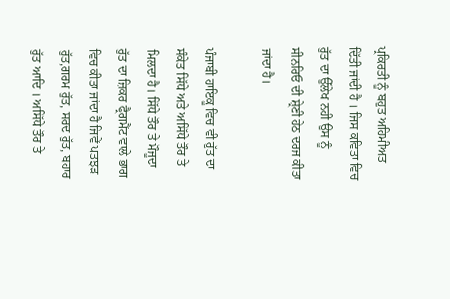ਪ੍ਰਕਿਰਤੀ ਨੂੰ ਬਹੁਤ ਅਹਿਮੀਅਤ ਦਿੱਤੀ ਜਾਂਦੀ ਹੈ । ਜਿਸ ਕਵਿਤਾ ਵਿਚ ਰੁੱਤ ਦਾ ਉੱਲੇਖ ਨਹੀ ਉਸ ਨੂੰ ਸੀਨਰਿਓ ਦੀ ਸ਼੍ਰੇਣੀ ਹੇਠ ਦਰਜ ਕੀਤਾ ਜਾਂਦਾ ਹੈ।

ਪੰਜਾਬੀ ਹਾਇਕੂ ਵਿਚ ਵੀ ਰੁੱਤ ਦਾ ਸੰਕੇਤ ਸਿੱਧੇ ਅਤੇ ਅਸਿੱਧੇ ਤੌਰ ਤੇ ਮਿਲਦਾ ਹੈ। ਸਿੱਧੇ ਤੌਰ ਤੇ ਮੌਜੂਦਾ ਰੁੱਤ ਦਾ ਜ਼ਿਕਰ ਫ੍ਰੈਗਮੈਂਟ ਵਾਲੇ ਭਾਗ ਵਿਚ ਕੀਤਾ ਜਾਂਦਾ ਹੈ ਜਿਵੇਂ ਪਤਝੜ ਰੁੱਤ,ਗਰਮ ਰੁੱਤ, ਸਰਦ ਰੁੱਤ, ਬਹਾਰ ਰੁੱਤ ਆਦਿ । ਅਸਿੱਧੇ ਤੌਰ ਤੇ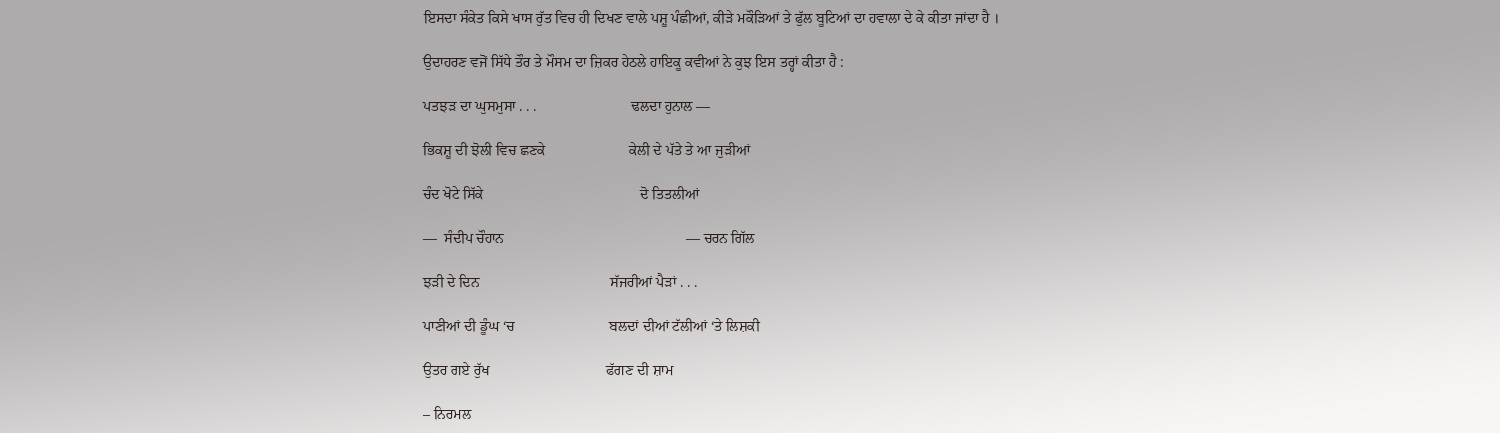ਇਸਦਾ ਸੰਕੇਤ ਕਿਸੇ ਖਾਸ ਰੁੱਤ ਵਿਚ ਹੀ ਦਿਖਣ ਵਾਲੇ ਪਸ਼ੂ ਪੰਛੀਆਂ, ਕੀੜੇ ਮਕੌੜਿਆਂ ਤੇ ਫੁੱਲ ਬੂਟਿਆਂ ਦਾ ਹਵਾਲਾ ਦੇ ਕੇ ਕੀਤਾ ਜਾਂਦਾ ਹੈ ।

ਉਦਾਹਰਣ ਵਜੋਂ ਸਿੱਧੇ ਤੌਰ ਤੇ ਮੌਸਮ ਦਾ ਜ਼ਿਕਰ ਹੇਠਲੇ ਹਾਇਕੂ ਕਵੀਆਂ ਨੇ ਕੁਝ ਇਸ ਤਰ੍ਹਾਂ ਕੀਤਾ ਹੈ :

ਪਤਝੜ ਦਾ ਘੁਸਮੁਸਾ . . .                          ਢਲਦਾ ਹੁਨਾਲ —

ਭਿਕਸ਼ੂ ਦੀ ਝੋਲੀ ਵਿਚ ਛਣਕੇ                       ਕੇਲੀ ਦੇ ਪੱਤੇ ਤੇ ਆ ਜੁੜੀਆਂ

ਚੰਦ ਖੋਟੇ ਸਿੱਕੇ                                           ਦੋ ਤਿਤਲੀਆਂ

—  ਸੰਦੀਪ ਚੌਹਾਨ                                                  — ਚਰਨ ਗਿੱਲ

ਝੜੀ ਦੇ ਦਿਨ                                    ਸੱਜਰੀਆਂ ਪੈੜਾਂ . . .

ਪਾਣੀਆਂ ਦੀ ਡੂੰਘ ‘ਚ                          ਬਲਦਾਂ ਦੀਆਂ ਟੱਲੀਆਂ ‘ਤੇ ਲਿਸ਼ਕੀ

ਉਤਰ ਗਏ ਰੁੱਖ                                ਫੱਗਣ ਦੀ ਸ਼ਾਮ

– ਨਿਰਮਲ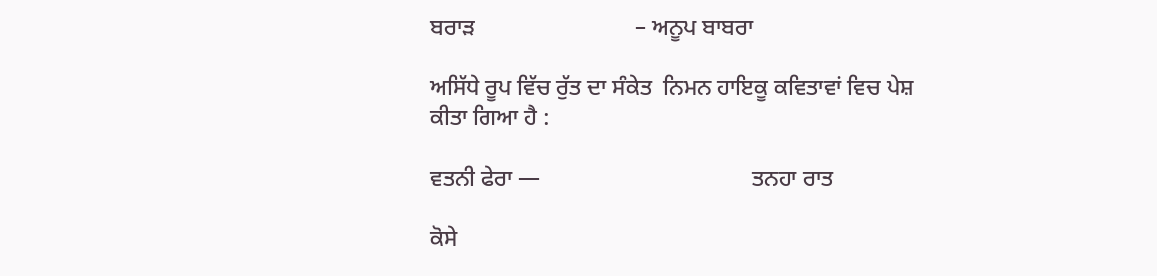ਬਰਾੜ                            – ਅਨੂਪ ਬਾਬਰਾ

ਅਸਿੱਧੇ ਰੂਪ ਵਿੱਚ ਰੁੱਤ ਦਾ ਸੰਕੇਤ  ਨਿਮਨ ਹਾਇਕੂ ਕਵਿਤਾਵਾਂ ਵਿਚ ਪੇਸ਼ ਕੀਤਾ ਗਿਆ ਹੈ :

ਵਤਨੀ ਫੇਰਾ —                                     ਤਨਹਾ ਰਾਤ

ਕੋਸੇ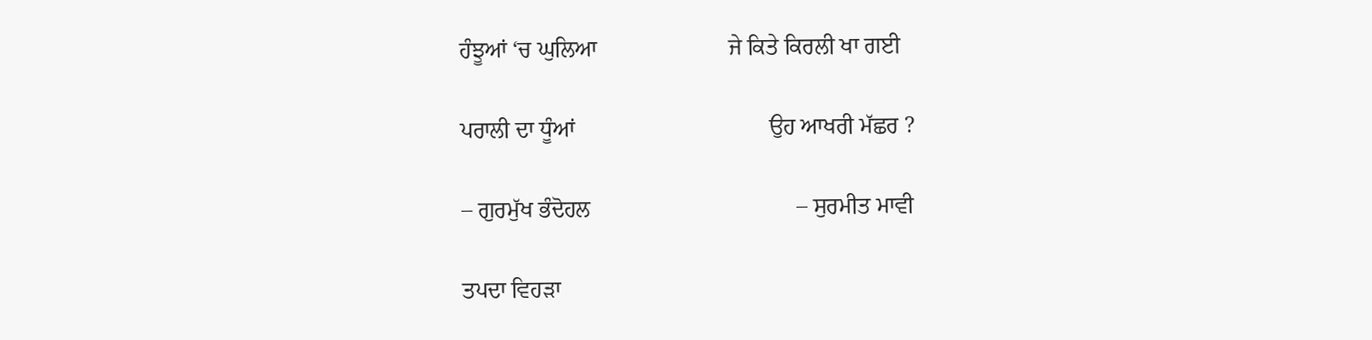ਹੰਝੂਆਂ ‘ਚ ਘੁਲਿਆ                       ਜੇ ਕਿਤੇ ਕਿਰਲੀ ਖਾ ਗਈ

ਪਰਾਲੀ ਦਾ ਧੂੰਆਂ                                  ਉਹ ਆਖਰੀ ਮੱਛਰ ?

– ਗੁਰਮੁੱਖ ਭੰਦੋਹਲ                                    – ਸੁਰਮੀਤ ਮਾਵੀ

ਤਪਦਾ ਵਿਹੜਾ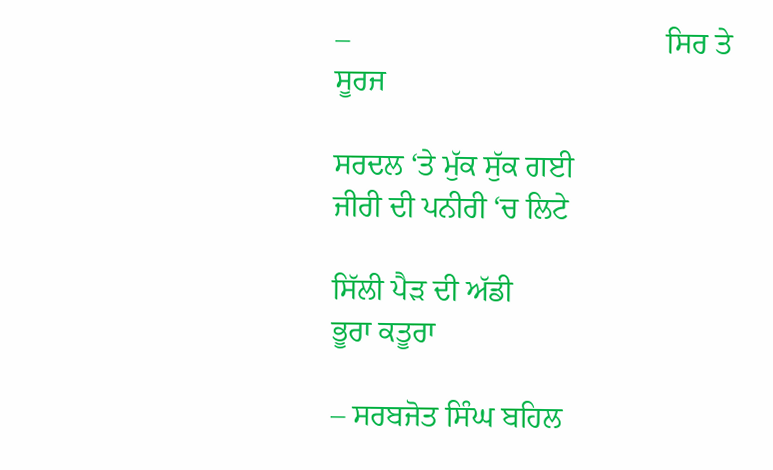–                                          ਸਿਰ ਤੇ ਸੂਰਜ

ਸਰਦਲ ‘ਤੇ ਮੁੱਕ ਸੁੱਕ ਗਈ                           ਜੀਰੀ ਦੀ ਪਨੀਰੀ ‘ਚ ਲਿਟੇ

ਸਿੱਲੀ ਪੈੜ ਦੀ ਅੱਡੀ                                             ਭੂਰਾ ਕਤੂਰਾ

– ਸਰਬਜੋਤ ਸਿੰਘ ਬਹਿਲ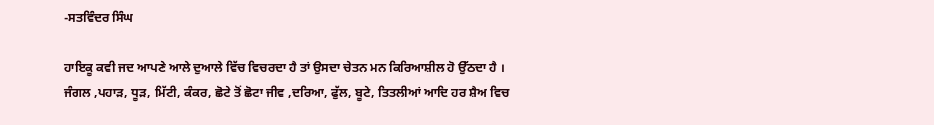-ਸਤਵਿੰਦਰ ਸਿੰਘ

ਹਾਇਕੂ ਕਵੀ ਜਦ ਆਪਣੇ ਆਲੇ ਦੁਆਲੇ ਵਿੱਚ ਵਿਚਰਦਾ ਹੈ ਤਾਂ ਉਸਦਾ ਚੇਤਨ ਮਨ ਕਿਰਿਆਸ਼ੀਲ ਹੋ ਉੱਠਦਾ ਹੈ । ਜੰਗਲ ,ਪਹਾੜ, ਧੂੜ, ਮਿੱਟੀ, ਕੰਕਰ, ਛੋਟੇ ਤੋਂ ਛੋਟਾ ਜੀਵ ,ਦਰਿਆ, ਫੁੱਲ, ਬੂਟੇ, ਤਿਤਲੀਆਂ ਆਦਿ ਹਰ ਸ਼ੈਅ ਵਿਚ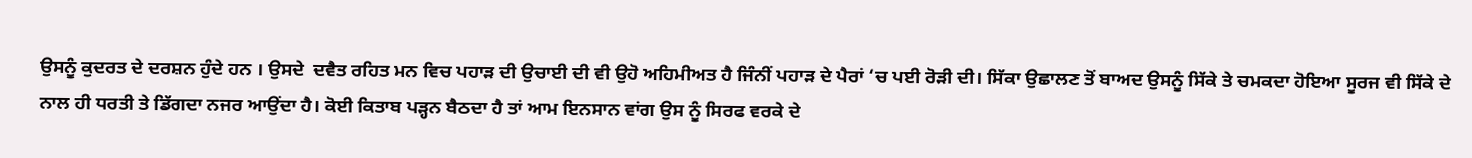ਉਸਨੂੰ ਕੁਦਰਤ ਦੇ ਦਰਸ਼ਨ ਹੁੰਦੇ ਹਨ । ਉਸਦੇ  ਦਵੈਤ ਰਹਿਤ ਮਨ ਵਿਚ ਪਹਾੜ ਦੀ ਉਚਾਈ ਦੀ ਵੀ ਉਹੋ ਅਹਿਮੀਅਤ ਹੈ ਜਿੰਨੀਂ ਪਹਾੜ ਦੇ ਪੈਰਾਂ ‘ਚ ਪਈ ਰੋੜੀ ਦੀ। ਸਿੱਕਾ ਉਛਾਲਣ ਤੋਂ ਬਾਅਦ ਉਸਨੂੰ ਸਿੱਕੇ ਤੇ ਚਮਕਦਾ ਹੋਇਆ ਸੂਰਜ ਵੀ ਸਿੱਕੇ ਦੇ ਨਾਲ ਹੀ ਧਰਤੀ ਤੇ ਡਿੱਗਦਾ ਨਜਰ ਆਉਂਦਾ ਹੈ। ਕੋਈ ਕਿਤਾਬ ਪੜ੍ਹਨ ਬੈਠਦਾ ਹੈ ਤਾਂ ਆਮ ਇਨਸਾਨ ਵਾਂਗ ਉਸ ਨੂੰ ਸਿਰਫ ਵਰਕੇ ਦੇ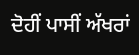ਦੋਹੀਂ ਪਾਸੀਂ ਅੱਖਰਾਂ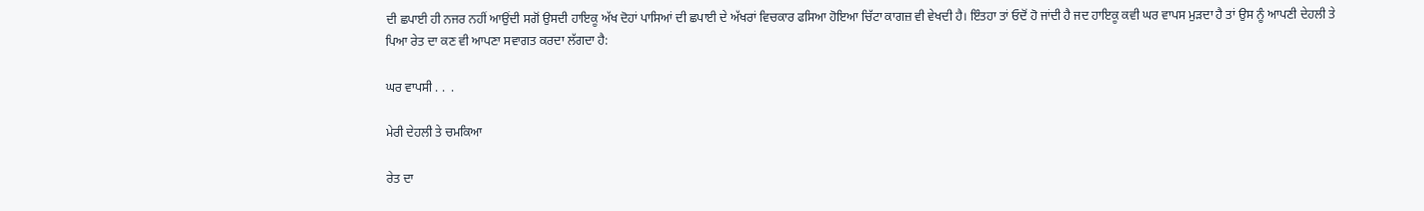ਦੀ ਛਪਾਈ ਹੀ ਨਜਰ ਨਹੀਂ ਆਉਂਦੀ ਸਗੋਂ ਉਸਦੀ ਹਾਇਕੂ ਅੱਖ ਦੋਹਾਂ ਪਾਸਿਆਂ ਦੀ ਛਪਾਈ ਦੇ ਅੱਖਰਾਂ ਵਿਚਕਾਰ ਫਸਿਆ ਹੋਇਆ ਚਿੱਟਾ ਕਾਗਜ਼ ਵੀ ਵੇਖਦੀ ਹੈ। ਇੰਤਹਾ ਤਾਂ ਓਦੋਂ ਹੋ ਜਾਂਦੀ ਹੈ ਜਦ ਹਾਇਕੂ ਕਵੀ ਘਰ ਵਾਪਸ ਮੁੜਦਾ ਹੈ ਤਾਂ ਉਸ ਨੂੰ ਆਪਣੀ ਦੇਹਲੀ ਤੇ ਪਿਆ ਰੇਤ ਦਾ ਕਣ ਵੀ ਆਪਣਾ ਸਵਾਗਤ ਕਰਦਾ ਲੱਗਦਾ ਹੈ:

ਘਰ ਵਾਪਸੀ . .  .

ਮੇਰੀ ਦੇਹਲੀ ਤੇ ਚਮਕਿਆ

ਰੇਤ ਦਾ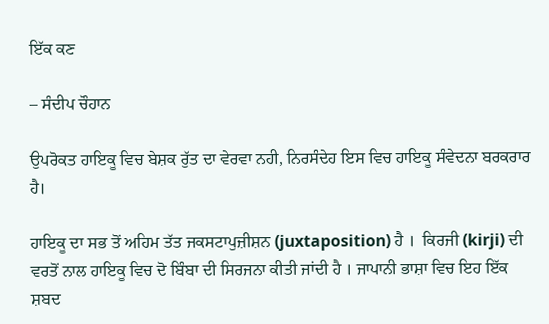ਇੱਕ ਕਣ

– ਸੰਦੀਪ ਚੌਹਾਨ

ਉਪਰੋਕਤ ਹਾਇਕੂ ਵਿਚ ਬੇਸ਼ਕ ਰੁੱਤ ਦਾ ਵੇਰਵਾ ਨਹੀ, ਨਿਰਸੰਦੇਹ ਇਸ ਵਿਚ ਹਾਇਕੂ ਸੰਵੇਦਨਾ ਬਰਕਰਾਰ ਹੈ।

ਹਾਇਕੂ ਦਾ ਸਭ ਤੋਂ ਅਹਿਮ ਤੱਤ ਜਕਸਟਾਪੁਜ਼ੀਸ਼ਨ (juxtaposition) ਹੈ ।  ਕਿਰਜੀ (kirji) ਦੀ ਵਰਤੋਂ ਨਾਲ ਹਾਇਕੂ ਵਿਚ ਦੋ ਬਿੰਬਾ ਦੀ ਸਿਰਜਨਾ ਕੀਤੀ ਜਾਂਦੀ ਹੈ । ਜਾਪਾਨੀ ਭਾਸ਼ਾ ਵਿਚ ਇਹ ਇੱਕ ਸ਼ਬਦ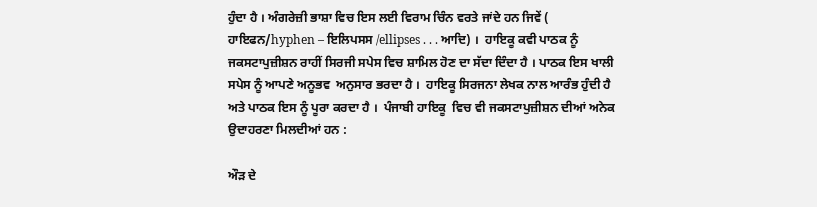ਹੁੰਦਾ ਹੈ । ਅੰਗਰੇਜ਼ੀ ਭਾਸ਼ਾ ਵਿਚ ਇਸ ਲਈ ਵਿਰਾਮ ਚਿੰਨ ਵਰਤੇ ਜਾਂਦੇ ਹਨ ਜਿਵੇਂ ( ਹਾਇਫਨ/hyphen – ਇਲਿਪਸਸ /ellipses . . . ਆਦਿ) ।  ਹਾਇਕੂ ਕਵੀ ਪਾਠਕ ਨੂੰ ਜਕਸਟਾਪੁਜ਼ੀਸ਼ਨ ਰਾਹੀਂ ਸਿਰਜੀ ਸਪੇਸ ਵਿਚ ਸ਼ਾਮਿਲ ਹੋਣ ਦਾ ਸੱਦਾ ਦਿੰਦਾ ਹੈ । ਪਾਠਕ ਇਸ ਖਾਲੀ ਸਪੇਸ ਨੂੰ ਆਪਣੇ ਅਨੂਭਵ  ਅਨੁਸਾਰ ਭਰਦਾ ਹੈ ।  ਹਾਇਕੂ ਸਿਰਜਨਾ ਲੇਖਕ ਨਾਲ ਆਰੰਭ ਹੁੰਦੀ ਹੈ ਅਤੇ ਪਾਠਕ ਇਸ ਨੂੰ ਪੂਰਾ ਕਰਦਾ ਹੈ ।  ਪੰਜਾਬੀ ਹਾਇਕੂ  ਵਿਚ ਵੀ ਜਕਸਟਾਪੁਜ਼ੀਸ਼ਨ ਦੀਆਂ ਅਨੇਕ  ਉਦਾਹਰਣਾ ਮਿਲਦੀਆਂ ਹਨ :

ਔੜ ਦੇ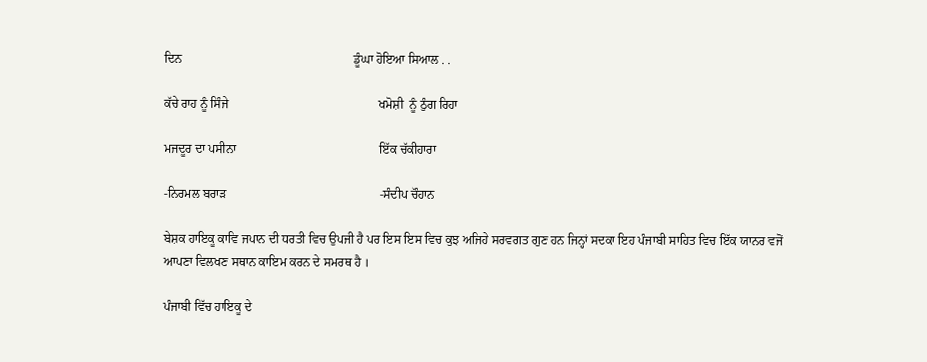ਦਿਨ                                                       ਡੂੰਘਾ ਹੋਇਆ ਸਿਆਲ . .

ਕੱਚੇ ਰਾਹ ਨੂੰ ਸਿੰਜੇ                                                ਖਮੋਸ਼ੀ  ਨੂੰ ਠੁੰਗ ਰਿਹਾ

ਮਜਦੂਰ ਦਾ ਪਸੀਨਾ                                              ਇੱਕ ਚੱਕੀਹਾਰਾ

-ਨਿਰਮਲ ਬਰਾੜ                                                 -ਸੰਦੀਪ ਚੌਹਾਨ

ਬੇਸ਼ਕ ਹਾਇਕੂ ਕਾਵਿ ਜਪਾਨ ਦੀ ਧਰਤੀ ਵਿਚ ਉਪਜੀ ਹੈ ਪਰ ਇਸ ਇਸ ਵਿਚ ਕੁਝ ਅਜਿਹੇ ਸਰਵਗਤ ਗੁਣ ਹਨ ਜਿਨ੍ਹਾਂ ਸਦਕਾ ਇਹ ਪੰਜਾਬੀ ਸਾਹਿਤ ਵਿਚ ਇੱਕ ਯਾਨਰ ਵਜੋਂ ਆਪਣਾ ਵਿਲਖਣ ਸਥਾਨ ਕਾਇਮ ਕਰਨ ਦੇ ਸਮਰਥ ਹੈ ।

ਪੰਜਾਬੀ ਵਿੱਚ ਹਾਇਕੂ ਦੇ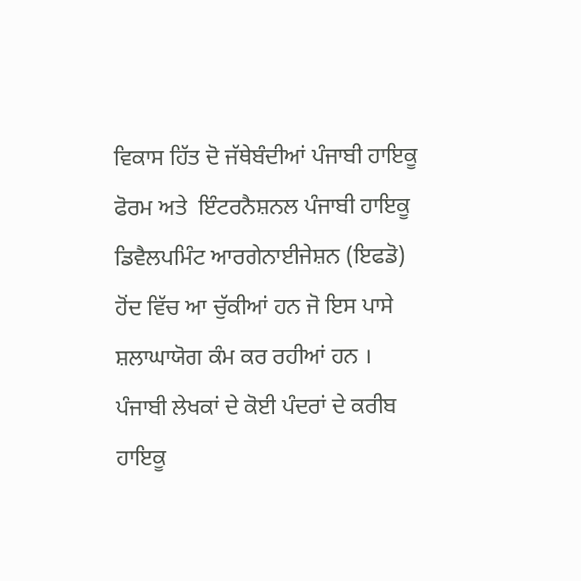ਵਿਕਾਸ ਹਿੱਤ ਦੋ ਜੱਥੇਬੰਦੀਆਂ ਪੰਜਾਬੀ ਹਾਇਕੂ ਫੋਰਮ ਅਤੇ  ਇੰਟਰਨੈਸ਼ਨਲ ਪੰਜਾਬੀ ਹਾਇਕੂ ਡਿਵੈਲਪਮਿੰਟ ਆਰਗੇਨਾਈਜੇਸ਼ਨ (ਇਫਡੋ) ਹੋਂਦ ਵਿੱਚ ਆ ਚੁੱਕੀਆਂ ਹਨ ਜੋ ਇਸ ਪਾਸੇ ਸ਼ਲਾਘਾਯੋਗ ਕੰਮ ਕਰ ਰਹੀਆਂ ਹਨ । ਪੰਜਾਬੀ ਲੇਖਕਾਂ ਦੇ ਕੋਈ ਪੰਦਰਾਂ ਦੇ ਕਰੀਬ ਹਾਇਕੂ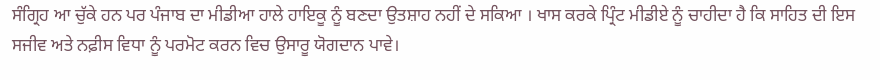ਸੰਗ੍ਰਿਹ ਆ ਚੁੱਕੇ ਹਨ ਪਰ ਪੰਜਾਬ ਦਾ ਮੀਡੀਆ ਹਾਲੇ ਹਾਇਕੂ ਨੂੰ ਬਣਦਾ ਉਤਸ਼ਾਹ ਨਹੀਂ ਦੇ ਸਕਿਆ । ਖਾਸ ਕਰਕੇ ਪ੍ਰਿੰਟ ਮੀਡੀਏ ਨੂੰ ਚਾਹੀਦਾ ਹੈ ਕਿ ਸਾਹਿਤ ਦੀ ਇਸ ਸਜੀਵ ਅਤੇ ਨਫ਼ੀਸ ਵਿਧਾ ਨੂੰ ਪਰਮੋਟ ਕਰਨ ਵਿਚ ਉਸਾਰੂ ਯੋਗਦਾਨ ਪਾਵੇ।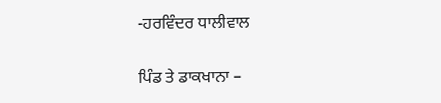-ਹਰਵਿੰਦਰ ਧਾਲੀਵਾਲ

ਪਿੰਡ ਤੇ ਡਾਕਖਾਨਾ –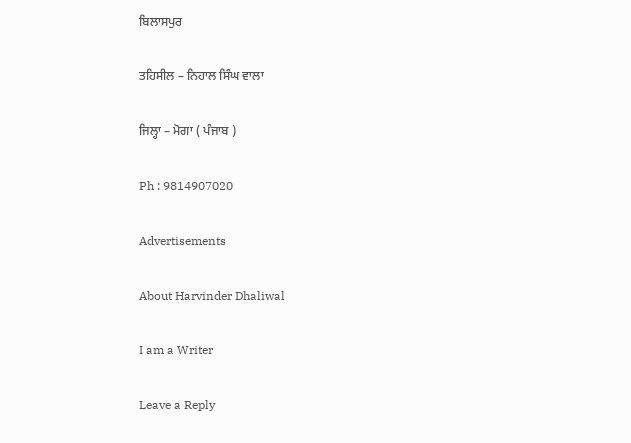ਬਿਲਾਸਪੁਰ

ਤਹਿਸੀਲ – ਨਿਹਾਲ ਸਿੰਘ ਵਾਲਾ

ਜਿਲ੍ਹਾ – ਮੋਗਾ ( ਪੰਜਾਬ )

Ph : 9814907020

Advertisements

About Harvinder Dhaliwal

I am a Writer

Leave a Reply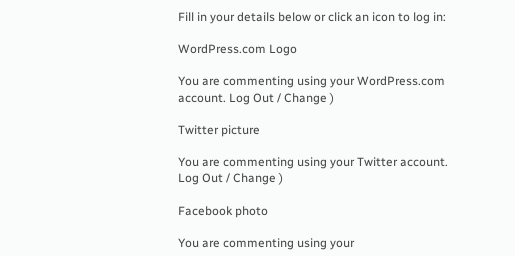Fill in your details below or click an icon to log in:

WordPress.com Logo

You are commenting using your WordPress.com account. Log Out / Change )

Twitter picture

You are commenting using your Twitter account. Log Out / Change )

Facebook photo

You are commenting using your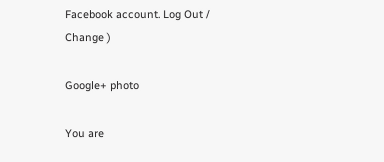Facebook account. Log Out / Change )

Google+ photo

You are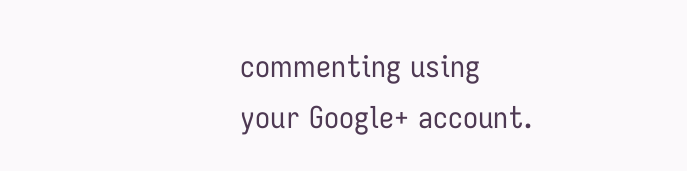commenting using your Google+ account.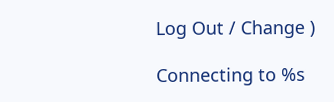Log Out / Change )

Connecting to %s